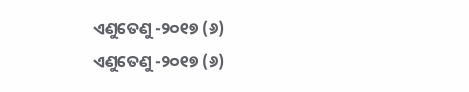ଏଣୁତେଣୁ -୨୦୧୭ (୬)
ଏଣୁତେଣୁ -୨୦୧୭ (୬)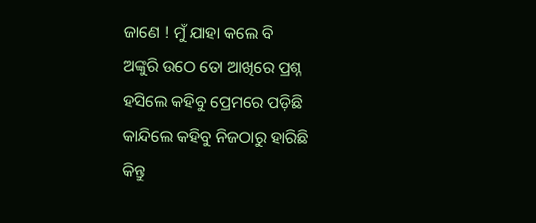ଜାଣେ ! ମୁଁ ଯାହା କଲେ ବି
ଅଙ୍କୁରି ଉଠେ ତୋ ଆଖିରେ ପ୍ରଶ୍ନ
ହସିଲେ କହିବୁ ପ୍ରେମରେ ପଡ଼ିଛି
କାନ୍ଦିଲେ କହିବୁ ନିଜଠାରୁ ହାରିଛି
କିନ୍ତୁ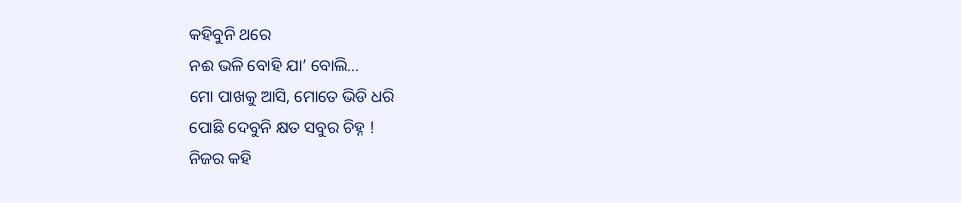କହିବୁନି ଥରେ
ନଈ ଭଳି ବୋହି ଯା’ ବୋଲି...
ମୋ ପାଖକୁ ଆସି, ମୋତେ ଭିଡି ଧରି
ପୋଛି ଦେବୁନି କ୍ଷତ ସବୁର ଚିହ୍ନ !
ନିଜର କହି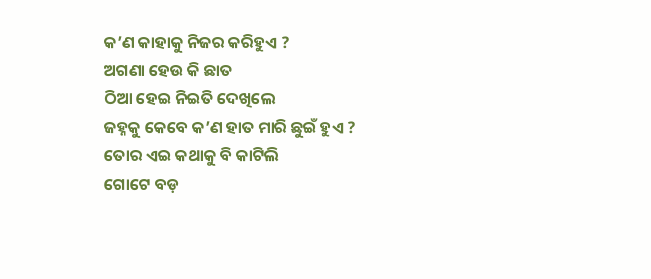କ’ଣ କାହାକୁ ନିଜର କରିହୁଏ ?
ଅଗଣା ହେଉ କି ଛାତ
ଠିଆ ହେଇ ନିଇତି ଦେଖିଲେ
ଜହ୍ନକୁ କେବେ କ’ଣ ହାତ ମାରି ଛୁଇଁ ହୁଏ ?
ତୋର ଏଇ କଥାକୁ ବି କାଟିଲି
ଗୋଟେ ବଡ଼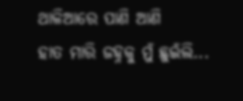ଥାଳିଆରେ ପାଣି ଆଣି
ହାତ ମାରି ଜହ୍ନକୁ ମୁଁ ଛୁଇଁଲି...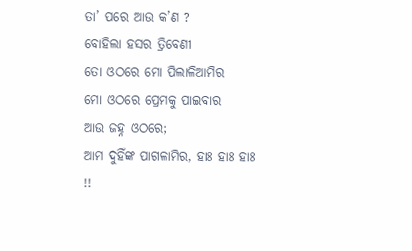ତା’ ପରେ ଆଉ କ’ଣ ?
ବୋହିଲା ହସର ତ୍ରିବେଣୀ
ତୋ ଓଠରେ ମୋ ପିଲାଳିଆମିର
ମୋ ଓଠରେ ପ୍ରେମକୁ ପାଇବାର
ଆଉ ଜହ୍ନ ଓଠରେ;
ଆମ ଦୁହିଁଙ୍କ ପାଗଳାମିର, ହାଃ ହାଃ ହାଃ !!